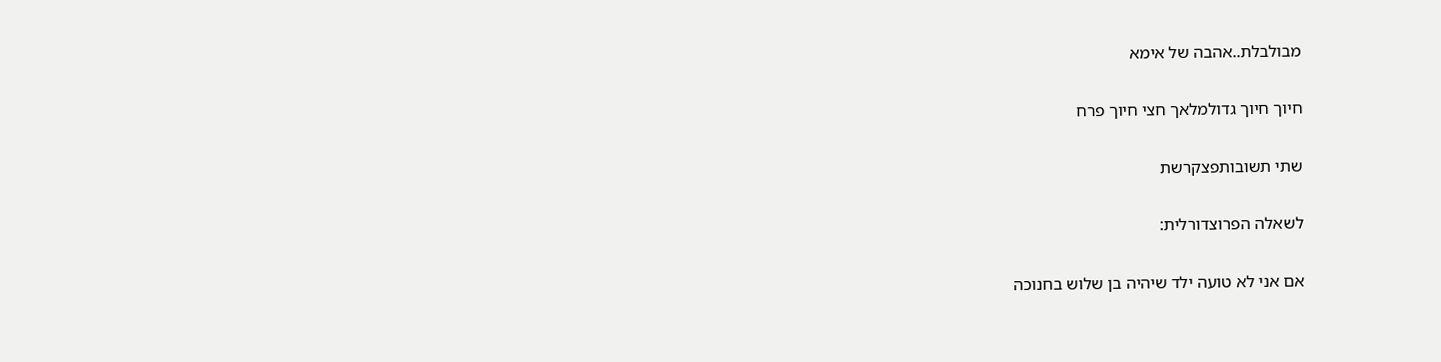מבולבלת..אהבה של אימא

חיוך חיוך גדולמלאך חצי חיוך פרח

שתי תשובותפצקרשת

לשאלה הפרוצדורלית:

אם אני לא טועה ילד שיהיה בן שלוש בחנוכה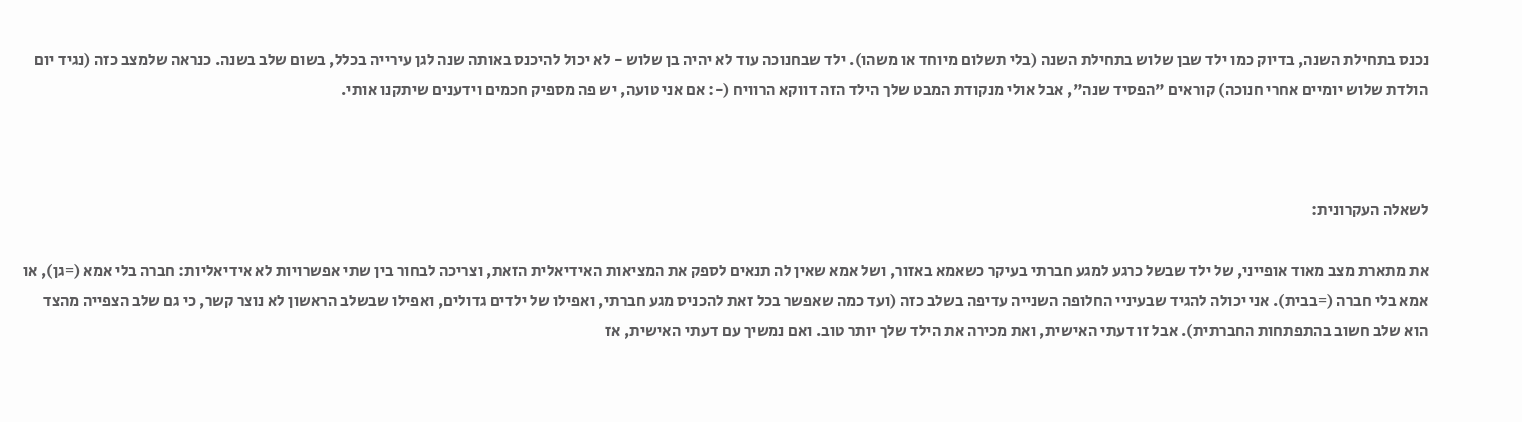נכנס בתחילת השנה, בדיוק כמו ילד שבן שלוש בתחילת השנה (בלי תשלום מיוחד או משהו). ילד שבחנוכה עוד לא יהיה בן שלוש - לא יכול להיכנס באותה שנה לגן עירייה בכלל, בשום שלב בשנה. כנראה שלמצב כזה (נגיד יום הולדת שלוש יומיים אחרי חנוכה) קוראים "הפסיד שנה", אבל אולי מנקודת המבט שלך הילד הזה דווקא הרוויח (-: אם אני טועה, יש פה מספיק חכמים וידענים שיתקנו אותי.



לשאלה העקרונית:

את מתארת מצב מאוד אופייני, של ילד שבשל כרגע למגע חברתי בעיקר כשאמא באזור, ושל אמא שאין לה תנאים לספק את המציאות האידיאלית הזאת, וצריכה לבחור בין שתי אפשרויות לא אידיאליות: חברה בלי אמא (=גן), או אמא בלי חברה (=בבית). אני יכולה להגיד שבעיניי החלופה השנייה עדיפה בשלב כזה (ועד כמה שאפשר בכל זאת להכניס מגע חברתי, ואפילו של ילדים גדולים, ואפילו שבשלב הראשון לא נוצר קשר, כי גם שלב הצפייה מהצד הוא שלב חשוב בהתפתחות החברתית). אבל זו דעתי האישית, ואת מכירה את הילד שלך יותר טוב. ואם נמשיך עם דעתי האישית, אז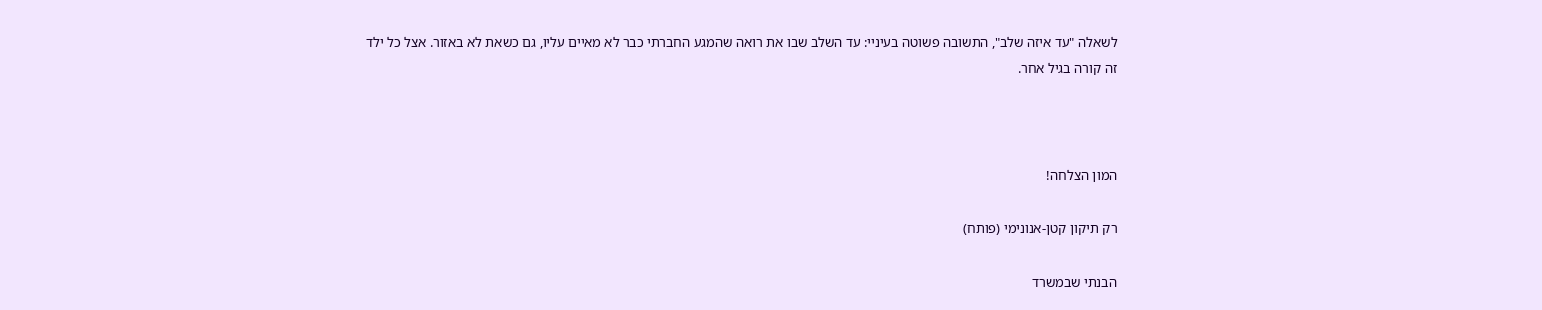לשאלה "עד איזה שלב", התשובה פשוטה בעיניי: עד השלב שבו את רואה שהמגע החברתי כבר לא מאיים עליו, גם כשאת לא באזור. אצל כל ילד זה קורה בגיל אחר.



המון הצלחה!

רק תיקון קטן-אנונימי (פותח)

הבנתי שבמשרד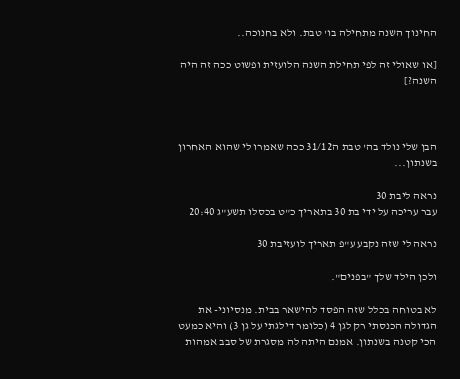החינוך השנה מתחילה בו' טבת. ולא בחנוכה..

[או שאולי זה לפי תחילת השנה הלועזית ופשוט ככה זה היה השנה?]



הבן שלי נולד בה' טבת ה31/12 ככה שאמרו לי שהוא האחרון בשנתון...

נראה ליבת 30
עבר עריכה על ידי בת 30 בתאריך כ"ט בכסלו תשע"ג 20:40

נראה לי שזה נקבע ע"פ תאריך לועזיבת 30

ולכן הילד שלך "בפנים".

לא בטוחה בכלל שזה הפסד להישאר בבית. מנסיוני- את הגדולה הכנסתי רק לגן 4 (כלומר דילגתי על גן 3) והיא כמעט הכי קטנה בשנתון. אמנם היתה לה מסגרת של סבב אמהות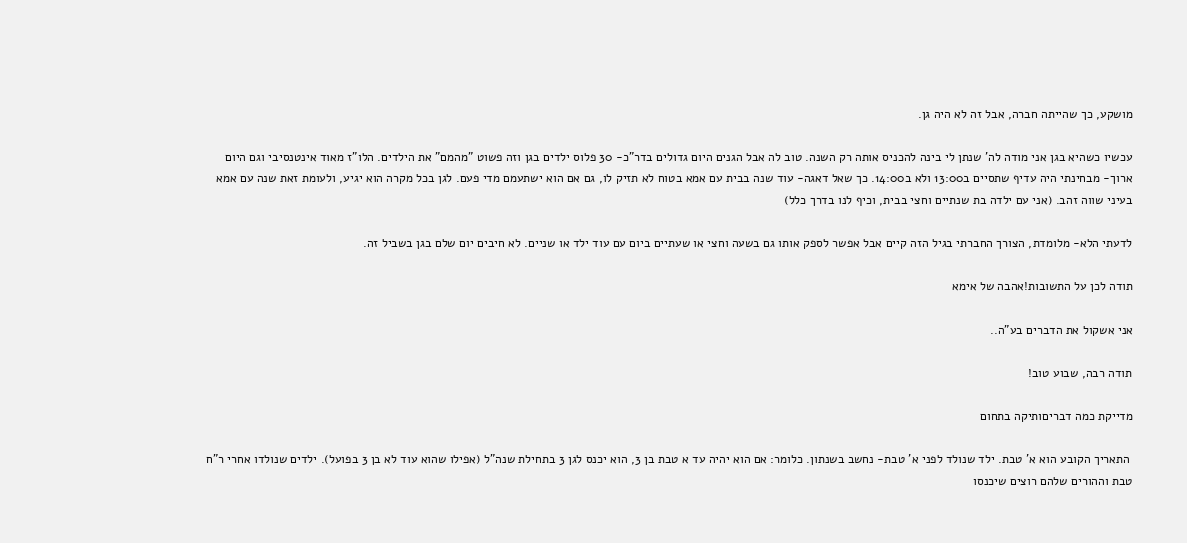מושקע, כך שהייתה חברה, אבל זה לא היה גן.

עכשיו כשהיא בגן אני מודה לה' שנתן לי בינה להכניס אותה רק השנה. טוב לה אבל הגנים היום גדולים בדר"כ- 30 פלוס ילדים בגן וזה פשוט "מהמם" את הילדים. הלו"ז מאוד אינטנסיבי וגם היום ארוך- מבחינתי היה עדיף שתסיים ב13:00 ולא ב14:00. כך שאל דאגה- עוד שנה בבית עם אמא בטוח לא תזיק לו, גם אם הוא ישתעמם מדי פעם. לגן בכל מקרה הוא יגיע, ולעומת זאת שנה עם אמא בעיני שווה זהב. (אני עם ילדה בת שנתיים וחצי בבית, וכיף לנו בדרך כלל)

לדעתי הלא- מלומדת, הצורך החברתי בגיל הזה קיים אבל אפשר לספק אותו גם בשעה וחצי או שעתיים ביום עם עוד ילד או שניים. לא חיבים יום שלם בגן בשביל זה.

תודה לכן על התשובות!אהבה של אימא

אני אשקול את הדברים בע"ה..

תודה רבה, שבוע טוב!

מדייקת כמה דבריםותיקה בתחום

 התאריך הקובע הוא א' טבת. ילד שנולד לפני א' טבת- נחשב בשנתון. כלומר: אם הוא יהיה עד א טבת בן 3, הוא יכנס לגן 3 בתחילת שנה"ל (אפילו שהוא עוד לא בן 3 בפועל). ילדים שנולדו אחרי ר"ח טבת וההורים שלהם רוצים שיכנסו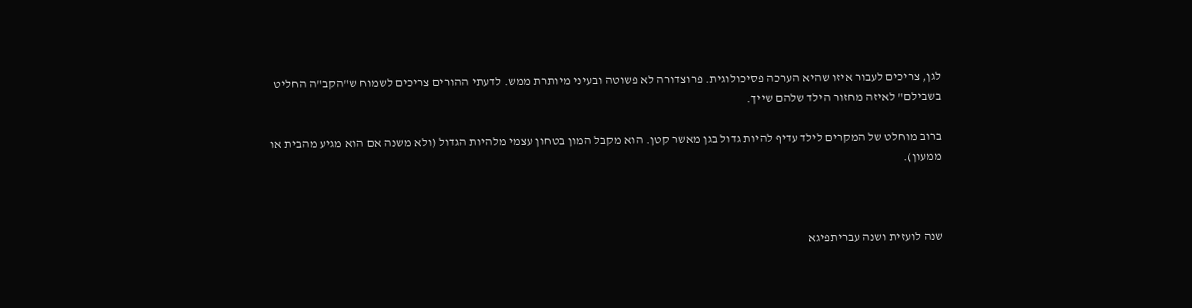לגן, צריכים לעבור איזו שהיא הערכה פסיכולוגית. פרוצדורה לא פשוטה ובעיני מיותרת ממש. לדעתי ההורים צריכים לשמוח ש"הקב"ה החליט בשבילם" לאיזה מחזור הילד שלהם שייך.

ברוב מוחלט של המקרים לילד עדיף להיות גדול בגן מאשר קטן. הוא מקבל המון בטחון עצמי מלהיות הגדול (ולא משנה אם הוא מגיע מהבית או ממעון).



שנה לועזית ושנה עבריתפיגא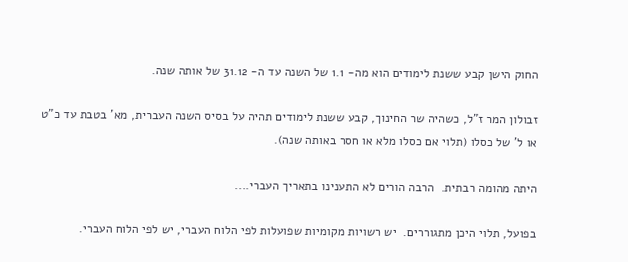החוק הישן קבע ששנת לימודים הוא מה- 1.1 של השנה עד ה- 31.12 של אותה שנה.

זבולון המר ז"ל, כשהיה שר החינוך, קבע ששנת לימודים תהיה על בסיס השנה העברית, מא' בטבת עד כ"ט או ל' של כסלו (תלוי אם כסלו מלא או חסר באותה שנה).

היתה מהומה רבתית.  הרבה הורים לא התענינו בתאריך העברי....

בפועל, תלוי היכן מתגוררים.  יש רשויות מקומיות שפועלות לפי הלוח העברי, יש לפי הלוח העברי.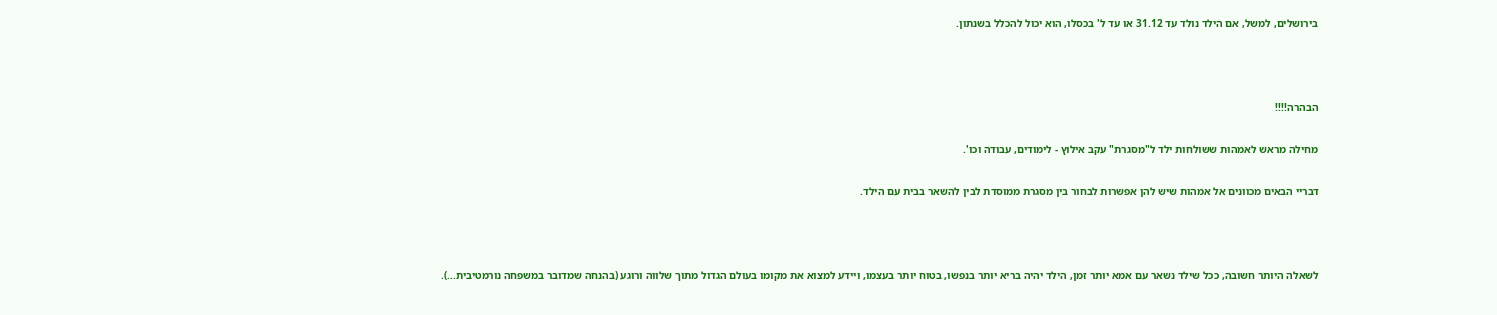בירושלים, למשל, אם הילד נולד עד 31.12 או עד ל' בכסלו, הוא יכול להכלל בשנתון.



הבהרה!!!!

מחילה מראש לאמהות ששולחות ילד ל"מסגרת" עקב אילוץ - לימודים, עבודה וכו'.

דבריי הבאים מכוונים אל אמהות שיש להן אפשרות לבחור בין מסגרת ממוסדת לבין להשאר בבית עם הילד.



לשאלה היותר חשובה, ככל שילד נשאר עם אמא יותר זמן, הילד יהיה בריא יותר בנפשו, בטוח יותר בעצמו, ויידע למצוא את מקומו בעולם הגדול מתוך שלווה ורוגע (בהנחה שמדובר במשפחה נורמטיבית...).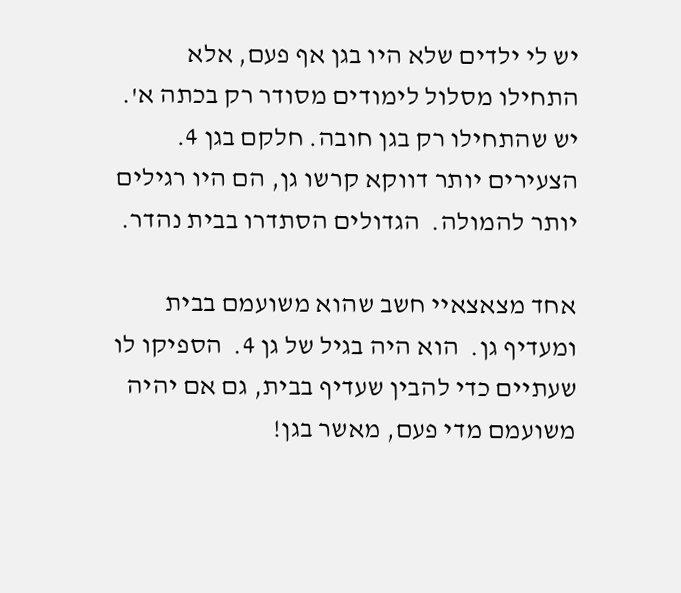יש לי ילדים שלא היו בגן אף פעם, אלא התחילו מסלול לימודים מסודר רק בכתה א'.  יש שהתחילו רק בגן חובה. חלקם בגן 4. הצעירים יותר דווקא קרשו גן, הם היו רגילים יותר להמולה.  הגדולים הסתדרו בבית נהדר.

אחד מצאצאיי חשב שהוא משועמם בבית ומעדיף גן.  הוא היה בגיל של גן 4.  הספיקו לו שעתיים כדי להבין שעדיף בבית, גם אם יהיה משועמם מדי פעם, מאשר בגן!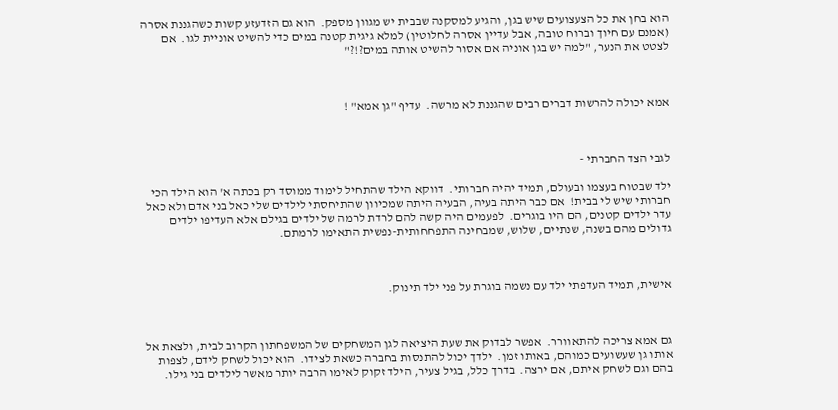הוא בחן את כל הצעצועים שיש בגן, והגיע למסקנה שבבית יש מגוון מספק.  הוא גם הזדעזע קשות כשהגננת אסרה (אמנם עם חיוך וברוח טובה, אבל עדיין אסרה לחלוטין) למלא גיגית קטנה במים כדי להשיט אוניית לגו.  אם לצטט את הנער, "למה יש בגן אוניה אם אסור להשיט אותה במים?!?"



אמא יכולה להרשות דברים רבים שהגננת לא מרשה.  עדיף "גן אמא" !



לגבי הצד החברתי -

ילד שבטוח בעצמו ובעולם, תמיד יהיה חברותי.  דווקא הילד שהתחיל לימוד ממוסד רק בכתה א' הוא הילד הכי חברותי שיש לי בבית!  אם כבר היתה בעיה, הבעיה היתה שמכיוון שהתיחסתי לילדים שלי כאל בני אדם ולא כאל עדר ילדים קטנים, הם היו בוגרים.  לפעמים היה קשה להם לרדת לרמה של ילדים בגילם אלא העדיפו ילדים גדולים מהם בשנה, שנתיים, שלוש, שמבחינה התפחחותית-נפשית התאימו לרמתם.



אישית, תמיד העדפתי ילד עם נשמה בוגרת על פני ילד תינוק.



גם אמא צריכה להתאוורר.  אפשר לבדוק את שעת היציאה לגן המשחקים של המשפחתון הקרוב לבית, ולצאת אל אותו גן שעשועים כמוהם, באותו זמן.  ילדך יכול להתנסות בחברה כשאת לצידו.  הוא יכול לשחק לידם, לצפות בהם וגם לשחק איתם, אם ירצה.  בדרך כלל, בגיל צעיר, הילד זקוק לאימו הרבה יותר מאשר לילדים בני גילו.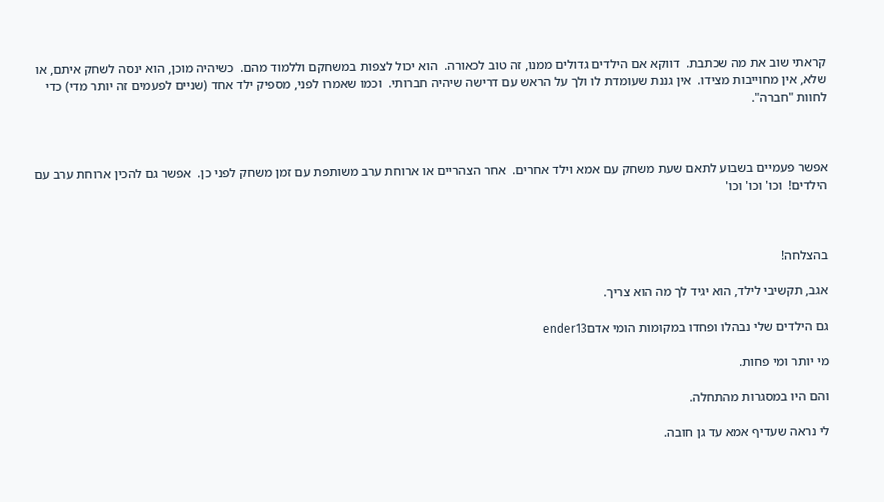קראתי שוב את מה שכתבת.  דווקא אם הילדים גדולים ממנו, זה טוב לכאורה.  הוא יכול לצפות במשחקם וללמוד מהם.  כשיהיה מוכן, הוא ינסה לשחק איתם, או שלא, אין מחוייבות מצידו.  אין גננת שעומדת לו ולך על הראש עם דרישה שיהיה חברותי.  וכמו שאמרו לפני, מספיק ילד אחד (שניים לפעמים זה יותר מדי) כדי לחוות "חברה".



אפשר פעמיים בשבוע לתאם שעת משחק עם אמא וילד אחרים.  אחר הצהריים או ארוחת ערב משותפת עם זמן משחק לפני כן.  אפשר גם להכין ארוחת ערב עם הילדים!  וכו' וכו' וכו'



בהצלחה!

אגב, תקשיבי לילד, הוא יגיד לך מה הוא צריך.

גם הילדים שלי נבהלו ופחדו במקומות הומי אדםender13

מי יותר ומי פחות.

והם היו במסגרות מהתחלה.

לי נראה שעדיף אמא עד גן חובה.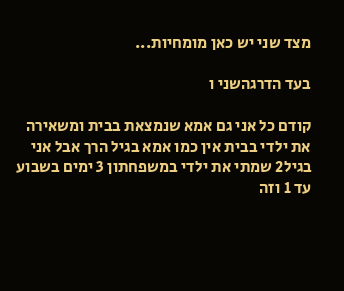מצד שני יש כאן מומחיות...

בעד הדרגהשני ו

קודם כל אני גם אמא שנמצאת בבית ומשאירה את ילדי בבית אין כמו אמא בגיל הרך אבל אני בגיל2 שמתי את ילדי במשפחתון 3 ימים בשבוע עד 1 וזה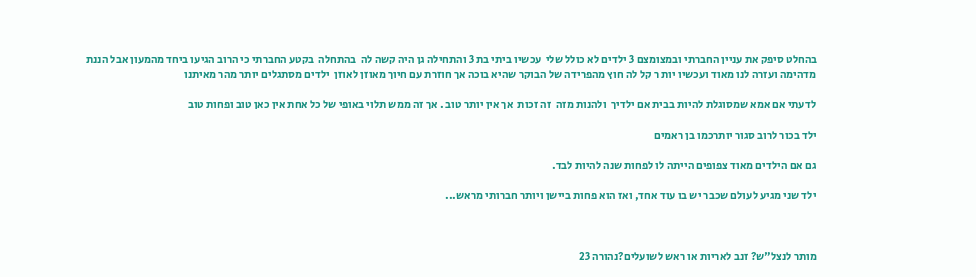בהחלט סיפק את עניין החברתי ובמצומצם 3 ילדים לא כולל שלי  עכשיו ביתי בת 3 והתחילה גן היה קשה לה  בהתחלה  בקטע החברתי כי הרוב הגיעו ביחד מהמעון אבל הננת מדהימה ועזרה לנו מאוד ועכשיו יות ר קל לה חוץ מהפרידה של הבוקר שהיא בוכה אך חוזרת עם חיוך מאוזן לאוזן  ילדים מסתגלים יותר מהר מאיתנו

לדעתי אם אמא שמסוגלת להיות בבית אם ילדיך  ולהנות מזה  זה זכות  אך אין יותר טוב . אך זה ממש תלוי באופי של כל אחת אין כאן טוב ופחות טוב

ילד בכור לרוב סגור יותרכמו בן ראמים

גם אם הילדים מאוד צפופים הייתה לו לפחות שנה להיות לבד.

ילד שני מגיע לעולם שכבר יש בו עוד אחד, ואז הוא פחות ביישן ויותר חברותי מראש...



מותר לנצל"ש? זנב לאריות או ראש לשועלים?נהורה 23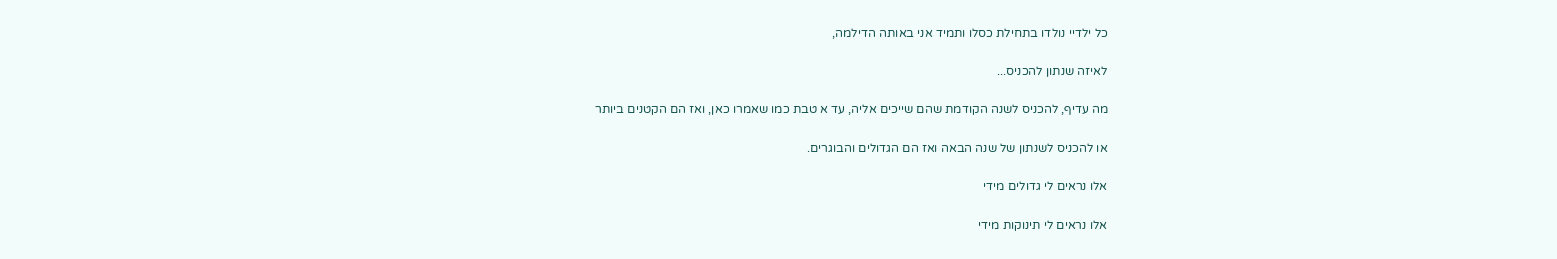כל ילדיי נולדו בתחילת כסלו ותמיד אני באותה הדילמה,

לאיזה שנתון להכניס...

מה עדיף, להכניס לשנה הקודמת שהם שייכים אליה, עד א טבת כמו שאמרו כאן, ואז הם הקטנים ביותר

או להכניס לשנתון של שנה הבאה ואז הם הגדולים והבוגרים.

אלו נראים לי גדולים מידי

אלו נראים לי תינוקות מידי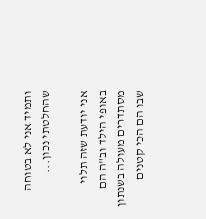ותמיד אני לא בטוחה שהחלטתי נכון...

אני יודעת שזה תלוי באופי הילד וב"ה הם מסתדרים מעולה בשנתון שבו הם הכי קטנים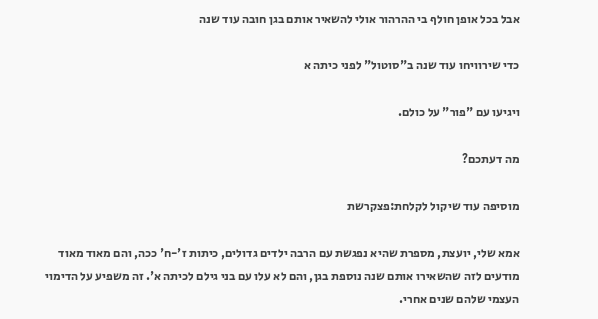אבל בכל אופן חולף בי ההרהור אולי להשאיר אותם בגן חובה עוד שנה

כדי שירוויחו עוד שנה ב"סוטול" לפני כיתה א

ויגיעו עם "פור" על כולם.

מה דעתכם?

מוסיפה עוד שיקול לקלחת:פצקרשת

אמא שלי, יועצת, מספרת שהיא נפגשת עם הרבה ילדים גדולים, כיתות ז'-ח' ככה, והם מאוד מאוד מודעים לזה שהשאירו אותם שנה נוספת בגן, והם לא עלו עם בני גילם לכיתה א'. זה משפיע על הדימוי העצמי שלהם שנים אחרי.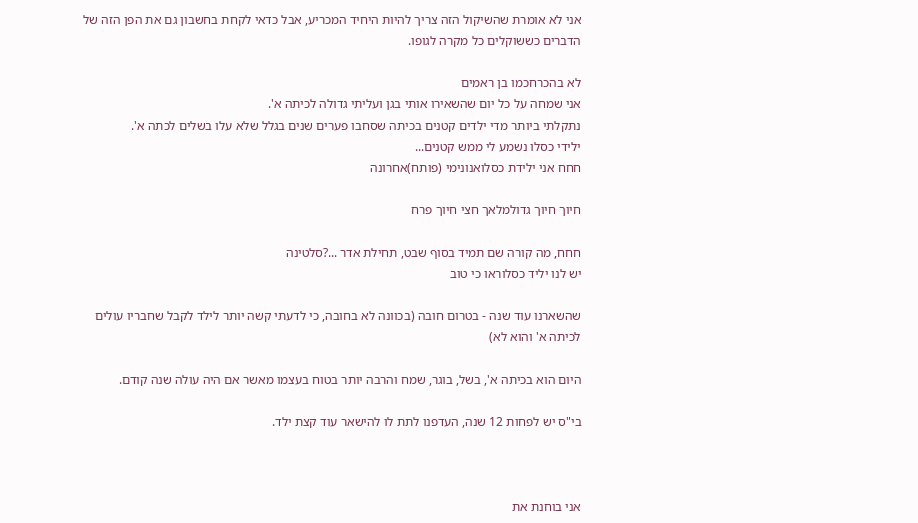אני לא אומרת שהשיקול הזה צריך להיות היחיד המכריע, אבל כדאי לקחת בחשבון גם את הפן הזה של הדברים כששוקלים כל מקרה לגופו.

לא בהכרחכמו בן ראמים
אני שמחה על כל יום שהשאירו אותי בגן ועליתי גדולה לכיתה א'.
נתקלתי ביותר מדי ילדים קטנים בכיתה שסחבו פערים שנים בגלל שלא עלו בשלים לכתה א'.
ילידי כסלו נשמע לי ממש קטנים...
חחח אני ילידת כסלואנונימי (פותח)אחרונה

חיוך חיוך גדולמלאך חצי חיוך פרח

חחח, מה קורה שם תמיד בסוף שבט, תחילת אדר ...?סלטינה
יש לנו יליד כסלוראו כי טוב

שהשארנו עוד שנה - בטרום חובה (בכוונה לא בחובה, כי לדעתי קשה יותר לילד לקבל שחבריו עולים לכיתה א' והוא לא)

היום הוא בכיתה א', בשל, בוגר, שמח והרבה יותר בטוח בעצמו מאשר אם היה עולה שנה קודם.

בי"ס יש לפחות 12 שנה, העדפנו לתת לו להישאר עוד קצת ילד.



אני בוחנת את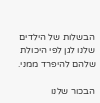הבשלות של הילדים שלנו לגן לפי היכולת שלהם להיפרד ממני.

הבכור שלנו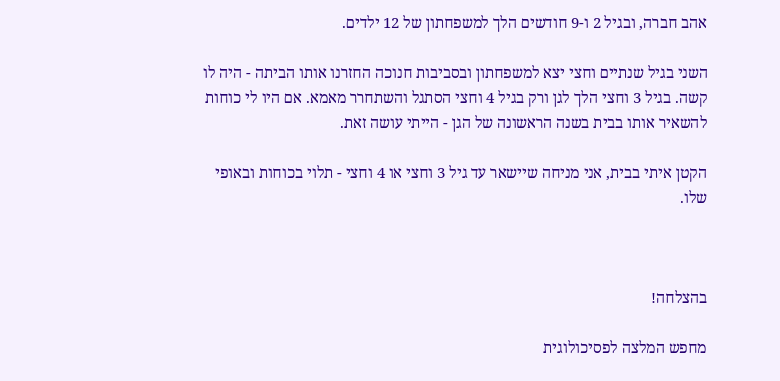אהב חברה, ובגיל 2 ו-9 חודשים הלך למשפחתון של 12 ילדים.

השני בגיל שנתיים וחצי יצא למשפחתון ובסביבות חנוכה החזרנו אותו הביתה - היה לו קשה. בגיל 3 וחצי הלך לגן ורק בגיל 4 וחצי הסתגל והשתחרר מאמא. אם היו לי כוחות להשאיר אותו בבית בשנה הראשונה של הגן - הייתי עושה זאת.

הקטן איתי בבית, אני מניחה שיישאר עד גיל 3 וחצי או 4 וחצי - תלוי בכוחות ובאופי שלו.



בהצלחה!

מחפש המלצה לפסיכולוגית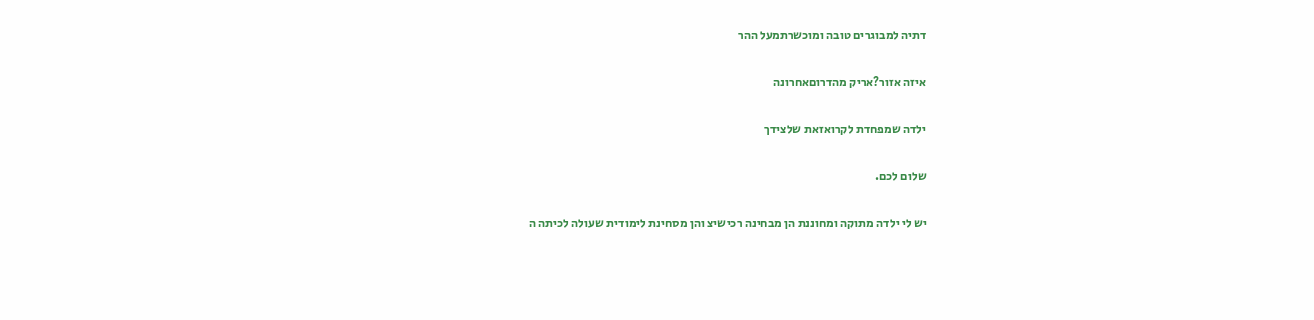דתיה למבוגרים טובה ומוכשרתמעל ההר

איזה אזור?אריק מהדרוםאחרונה

ילדה שמפחדת לקרואזאת שלצידך

שלום לכם.

יש לי ילדה מתוקה ומחוננת הן מבחינה רכישיצ והן מסחינת לימודית שעולה לכיתה ה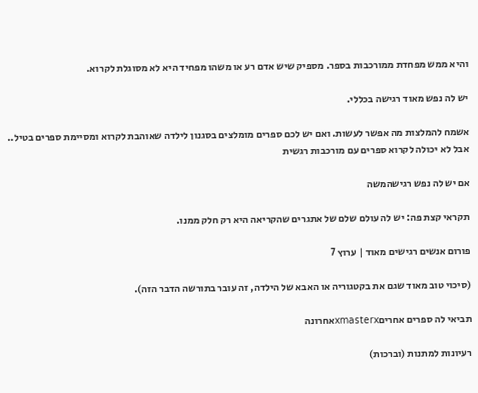והיא ממש מפחדת ממורכבות בספר. מספיק שיש אדם רע או משהו מפחיד היא לא מסוגלת לקרוא.

יש לה נפש מאוד רגישה בכללי.

אשמח להמלצות מה אפשר לעשות. ואם יש לכם ספרים מומלצים בסגנון לילדה שאוהבת לקרוא ומסיימת ספרים בטיל.. אבל לא יכולה לקרוא ספרים עם מורכבות רגשית

אם יש לה נפש רגישהמשה

תקראי קצת פה: יש לה עולם שלם של אתגרים שהקריאה היא רק חלק ממנו.

פורום אנשים רגישים מאוד | ערוץ 7

(סיכוי טוב מאוד שגם את בקטגוריה או האבא של הילדה, זה עובר בתורשה הדבר הזה).

תביאי לה ספרים אחריםxmasterxאחרונה

רעיונות למתנות (וברכות)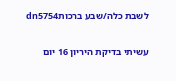לשבת כלה/שבע ברכותdn5754

עשיתי בדיקת היריון 16 יום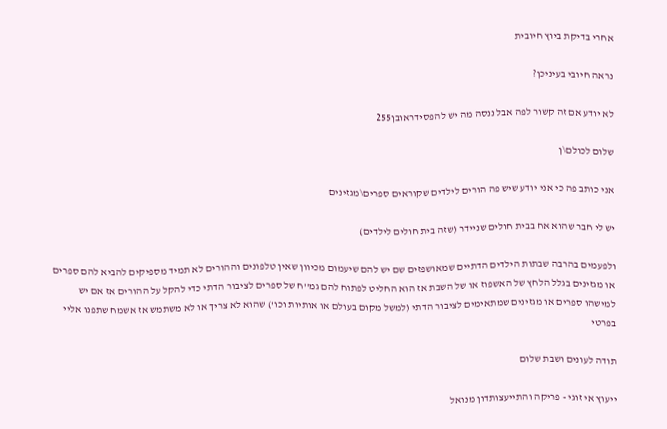אחרי בדיקת ביוץ חיובית

נראה חיובי בעיניכן?

לא יודע אם זה קשור לפה אבל ננסה מה יש להפסידראובן255

שלום לכולם\ן

אני כותב פה כי אני יודע שיש פה הורים לילדים שקוראים ספרים\מגזינים

יש לי חבר שהוא אח בבית חולים שניידר (שזה בית חולים לילדים)

ולפעמים בהרבה שבתות הילדים הדתיים שמאושפזים שם יש להם שיעמום מכיוון שאין טלפונים וההורים לא תמיד מספיקים להביא להם ספרים או מגזינים בגלל הלחץ של האשפוז או של השבת אז הוא החליט לפתוח להם גמ''ח של ספרים לציבור הדתי כדי להקל על ההורים אז אם יש למישהו ספרים או מגזינים שמתאימים לציבור הדתי (למשל מקום בעולם או אותיות וכו') שהוא לא צריך או לא משתמש אז אשמח שתפנו אליי בפרטי

תודה לעונים ושבת שלום

ייעוץ אי זוגי - פריקה והתייעצותדון מנואל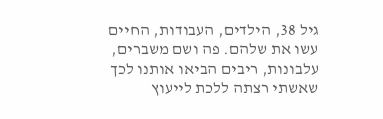גיל 38, הילדים, העבודות, החיים עשו את שלהם. פה ושם משברים, עלבונות, ריבים הביאו אותנו לכך שאשתי רצתה ללכת לייעוץ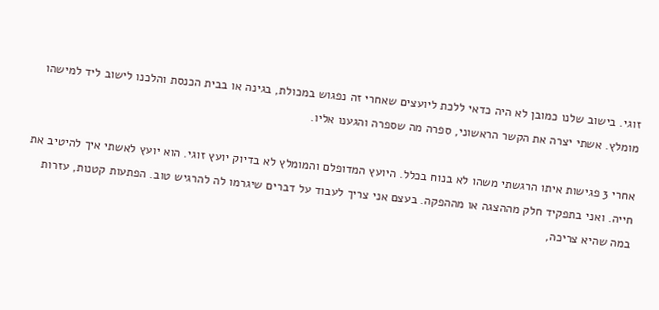זוגי. בישוב שלנו כמובן לא היה כדאי ללכת ליועצים שאחרי זה נפגוש במכולת, בגינה או בבית הכנסת והלכנו לישוב ליד למישהו מומלץ. אשתי יצרה את הקשר הראשוני, ספרה מה שספרה והגענו אליו.

אחרי 3 פגישות איתו הרגשתי משהו לא בנוח בכלל. היועץ המדופלם והמומלץ לא בדיוק יועץ זוגי. הוא יועץ לאשתי איך להיטיב את חייה. ואני בתפקיד חלק מההצגה או מההפקה. בעצם אני צריך לעבוד על דברים שיגרמו לה להרגיש טוב. הפתעות קטנות, עזרות במה שהיא צריכה,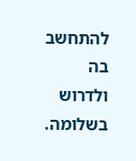להתחשב בה ולדרוש בשלומה.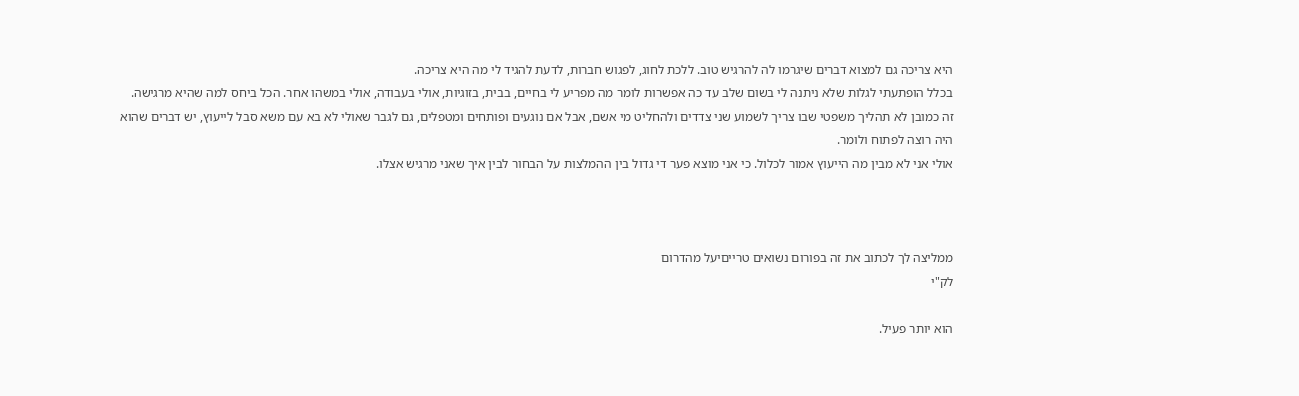היא צריכה גם למצוא דברים שיגרמו לה להרגיש טוב. ללכת לחוג, לפגוש חברות, לדעת להגיד לי מה היא צריכה.
בכלל הופתעתי לגלות שלא ניתנה לי בשום שלב עד כה אפשרות לומר מה מפריע לי בחיים, בבית, בזוגיות, אולי בעבודה, אולי במשהו אחר. הכל ביחס למה שהיא מרגישה.
זה כמובן לא תהליך משפטי שבו צריך לשמוע שני צדדים ולהחליט מי אשם, אבל אם נוגעים ופותחים ומטפלים, גם לגבר שאולי לא בא עם משא סבל לייעוץ, יש דברים שהוא היה רוצה לפתוח ולומר.
אולי אני לא מבין מה הייעוץ אמור לכלול. כי אני מוצא פער די גדול בין ההמלצות על הבחור לבין איך שאני מרגיש אצלו.



ממליצה לך לכתוב את זה בפורום נשואים טרייםיעל מהדרום
לק"י

הוא יותר פעיל.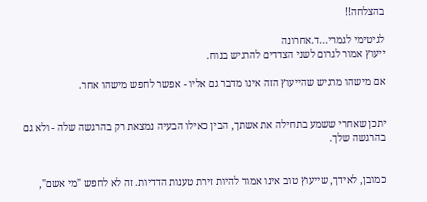בהצלחה!!

לגיטימי לגמרי...ד.אחרונה
ייעוץ אמור לגרום לשני הצדדים להרגיש בנוח.

אם מישהו מרגיש שהייעוץ הזה אינו מדבר גם אליו - אפשר לחפש מישהו אחר.


יתכן שאחרי ששמע בתחילה את אשתך, הבין כאילו הבעיה נמצאת רק בהרגשה שלה - ולא גם בהרגשה שלך.


כמובן, לאידך, שייעוץ טוב אינו אמור להיות זירת טענות הדדיות. זה לא לחפש "מי אשם",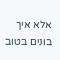אלא איך בונים בטוב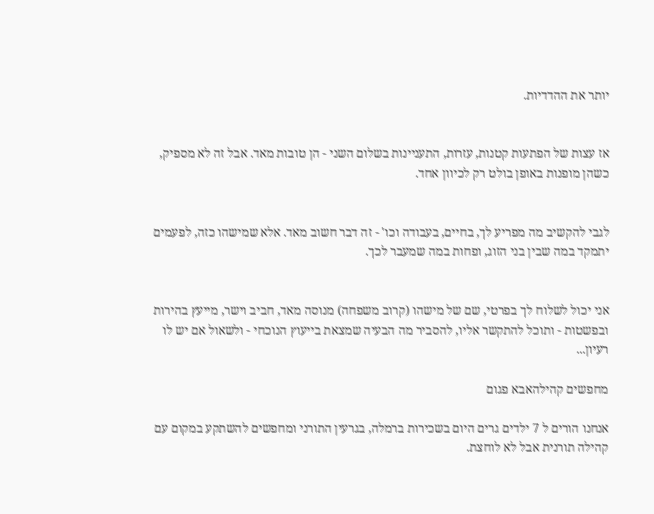יותר את ההדדיות.


אז עצות של הפתעות קטנות, עזרות, התעניינות בשלום השני - הן טובות מאד. אבל זה לא מספיק, כשהן מופנות באופן בולט רק לכיוון אחד.


לגבי להקשיב מה מפריע לך, בחיים, בעבודה וכו' - זה דבר חשוב מאד. אלא שמישהו כזה, לפעמים יתמקד במה שבין בני הזוג, ופחות במה שמעבר לכך.


אני יכול לשלוח לך בפרטי, שם של מישהו (קרוב משפחה) מנוסה מאד, חביב וישר, מייעץ בהירות ובפשטות - ותוכל להתקשר אליו, להסביר מה הבעיה שמצאת בייעוץ הנוכחי - ולשאול אם יש לו רעיון...

מחפשים קהילהאבא פגום

אנחנו הורים ל 7 ילדים גרים היום בשכירות ברמלה, בגרעין התורני ומחפשים להשתקע במקום עם קהילה תורנית אבל לא לוחצת.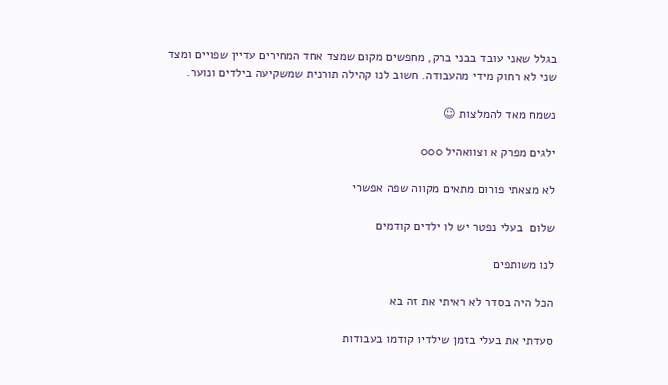בגלל שאני עובד בבני ברק, מחפשים מקום שמצד אחד המחירים עדיין שפויים ומצד שני לא רחוק מידי מהעבודה. חשוב לנו קהילה תורנית שמשקיעה בילדים ונוער.

נשמח מאד להמלצות ☺

ילגים מפרק א וצוואהיל 000

לא מצאתי פורום מתאים מקווה שפה אפשרי

שלום  בעלי נפטר יש לו ילדים קודמים

לנו משותפים

הכל היה בסדר לא ראיתי את זה בא

סעדתי את בעלי בזמן שילדיו קודמו בעבודות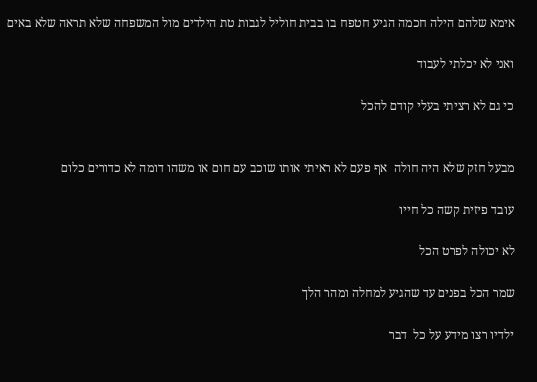אימא שלהם הילה חכמה הגיע חטפח בו בבית חוליל לגבות טת הילדים מול המשפחה שלא תראה שלא באים

ואני לא יכלתי לעבוד

כי גם לא רציתי בעלי קודם להכל


מבעל חזק שלא היה חולה  אף פעם לא ראיתי אותו שוכב עם חום או משהו דומה לא כדורים כלום

עובד פיזית קשה כל חייו

לא יכולה לפרט הכל

שמר הכל בפנים עד שהגיע למחלה ומהר הלך

ילדיו רצו מידע על כל  דבר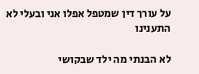על עורך דין שמטפל אפלו אני ובעלי לא התענינו

לא הבנתי מה ילד שבקושי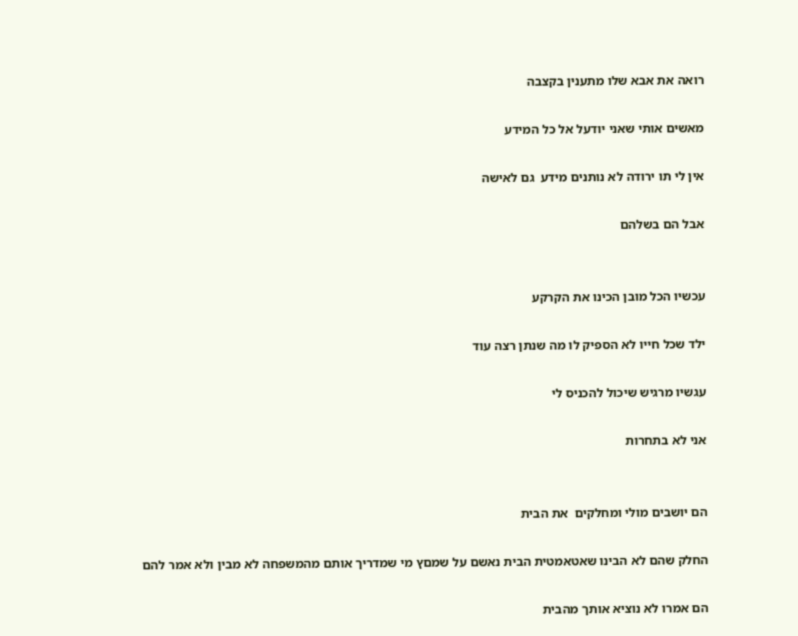רואה את אבא שלו מתענין בקצבה

מאשים אותי שאני יודעל אל כל המידע

אין לי תו ירודה לא נותנים מידע  גם לאישה

אבל הם בשלהם


עכשיו הכל מובן הכינו את הקרקע

ילד שכל חייו לא הספיק לו מה שנתן רצה עוד

עגשיו מרגיש שיכול להכניס לי

אני לא בתחרות


הם יושבים מולי ומחלקים  את הבית

החלק שהם לא הבינו שאטאמטית הבית נאשם על שמםץ מי שמדריך אותם מהמשפחה לא מבין ולא אמר להם

הם אמרו לא נוציא אותך מהבית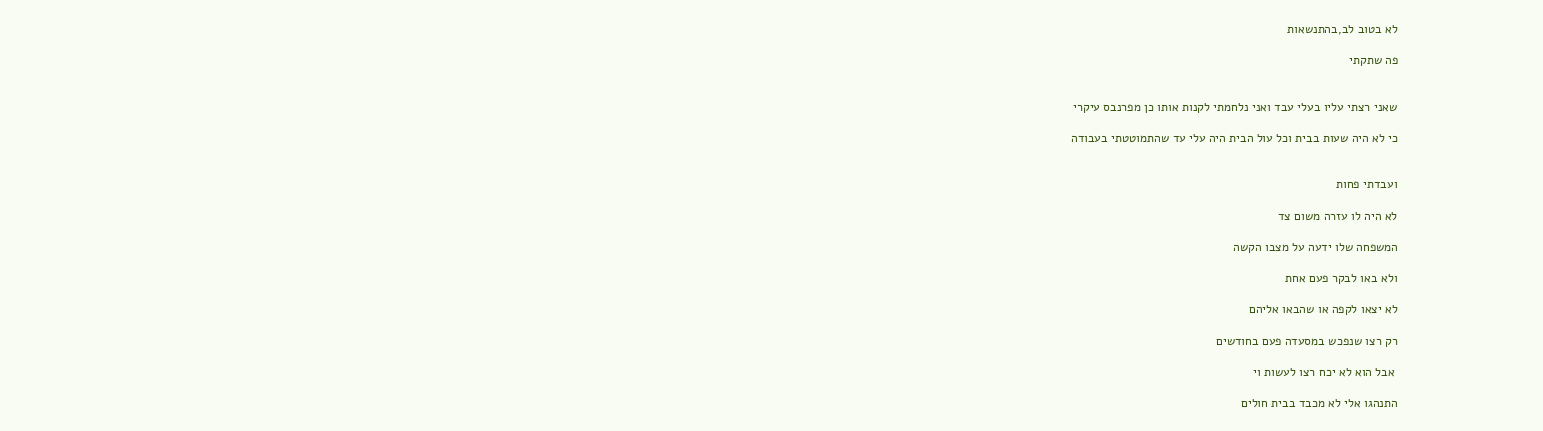לא בטוב לב,בהתנשאות

פה שתקתי


שאני רצתי עליו בעלי עבד ואני נלחמתי לקנות אותו כן מפרנבס עיקרי

כי לא היה שעות בבית וכל עול הבית היה עלי עד שהתמוטטתי בעבודה


ועבדתי פחות

לא היה לו עזרה משום צד

המשפחה שלו ידעה על מצבו הקשה

ולא באו לבקר פעם אחת

לא יצאו לקפה או שהבאו אליהם

רק רצו שנפכש במסעדה פעם בחודשים

 אבל הוא לא יכח רצו לעשות וי

התנהגו אלי לא מכבד בבית חולים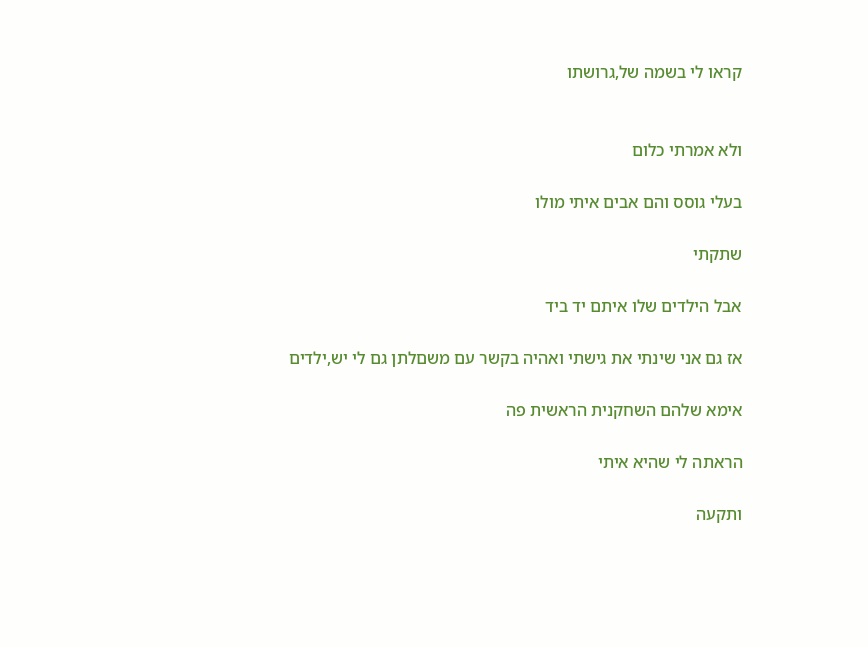קראו לי בשמה של,גרושתו


ולא אמרתי כלום

בעלי גוסס והם אבים איתי מולו

שתקתי

אבל הילדים שלו איתם יד ביד

אז גם אני שינתי את גישתי ואהיה בקשר עם משםלתן גם לי יש,ילדים

אימא שלהם השחקנית הראשית פה

הראתה לי שהיא איתי

ותקעה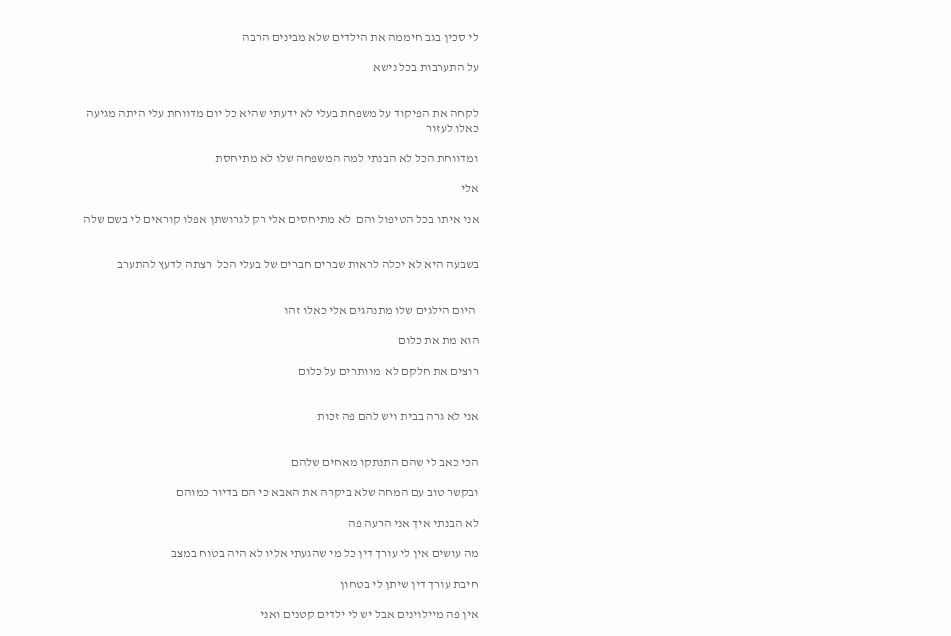לי סכין בגב חיממה את הילדים שלא מבינים הרבה

על התערבות בכל נישא


לקחה את הפיקוד על משפחת בעלי לא ידעתי שהיא כל יום מדווחת עלי היתה מגיעה כאלו לעזור

ומדווחת הכל לא הבנתי למה המשפחה שלו לא מתיחסת

אלי

אני איתו בכל הטיפול והם  לא מתיחסים אלי רק לגרושתן אפלו קוראים לי בשם שלה


בשבעה היא לא יכלה לראות שברים חברים של בעלי הכל  רצתה לדעץ להתערב


 היום הילגים שלו מתנהגים אלי כאלו זהו

הוא מת את כלום

רוצים את חלקם לא  מוותרים על כלום


אני לא גרה בבית ויש להם פה זכות


הכי כאב לי שהם התנתקו מאחים שלהם

ובקשר טוב עם המחה שלא ביקרה את האבא כי הם בדיור כמוהם

לא הבנתי איך אני הרעה פה

מה עושים אין לי עורך דין כל מי שהגעתי אליו לא היה בטוח במצב

חיבת עורך דין שיתן לי בטחון

אין פה מיילוינים אבל יש לי ילדים קטנים ואני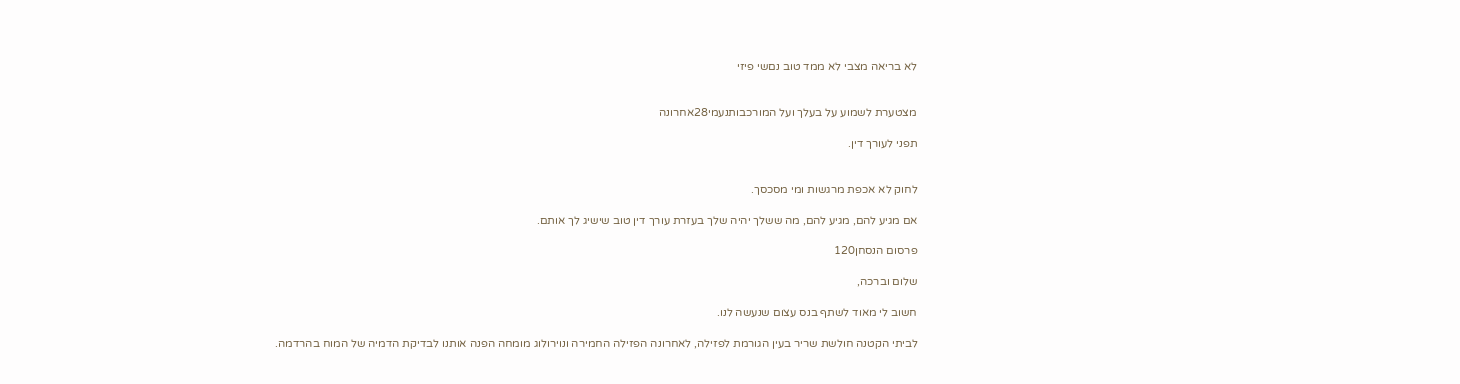לא בריאה מצבי לא ממד טוב נםשי פיזי


מצטערת לשמוע על בעלך ועל המורכבותנעמי28אחרונה

תפני לעורך דין.


לחוק לא אכפת מרגשות ומי מסכסך.

אם מגיע להם, מגיע להם, מה ששלך יהיה שלך בעזרת עורך דין טוב שישיג לך אותם.

פרסום הנסחן120

שלום וברכה,

חשוב לי מאוד לשתף בנס עצום שנעשה לנו.

לביתי הקטנה חולשת שריר בעין הגורמת לפזילה, לאחרונה הפזילה החמירה ונוירולוג מומחה הפנה אותנו לבדיקת הדמיה של המוח בהרדמה.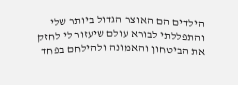הילדים הם האוצר הגדול ביותר שלי והתפללתי לבורא עולם שיעזור לי לחזק את הביטחון והאמונה ולהילחם בפחד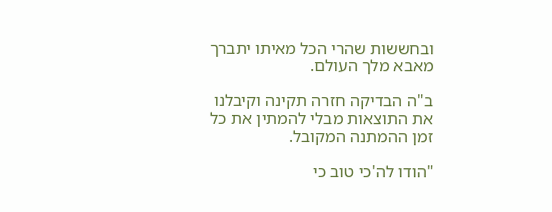ובחששות שהרי הכל מאיתו יתברך מאבא מלך העולם.

ב"ה הבדיקה חזרה תקינה וקיבלנו את התוצאות מבלי להמתין את כל זמן ההמתנה המקובל.

"הודו לה'כי טוב כי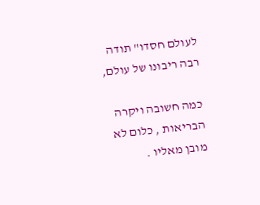לעולם חסדו" תודה רבה ריבונו של עולם,

כמה חשובה ויקרה הבריאות , כלום לא מובן מאליו .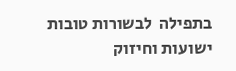בתפילה  לבשורות טובות ישועות וחיזוק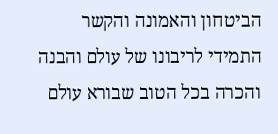הביטחון והאמונה והקשר התמידי לריבונו של עולם והבנה והכרה בכל הטוב שבורא עולם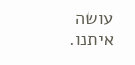עושה איתנו.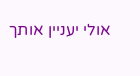אולי יעניין אותך